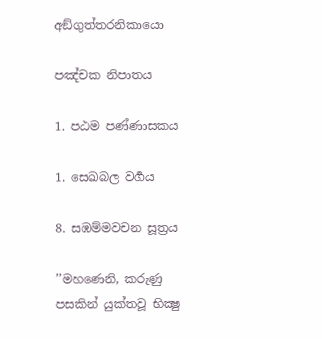අඞ්ගුත්තරනිකායො

පඤ්චක නිපාතය

1. පඨම පණ්ණාසකය

1. සෙඛබල වර්‍ගය

8. සඹම්මවචන සූත්‍රය

’’මහණෙනි, කරුණු පසකින් යුක්තවූ භික්‍ෂු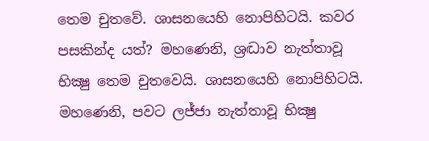තෙම චුතවේ. ශාසනයෙහි නොපිහිටයි. කවර පසකින්ද යත්? මහණෙනි, ශ්‍රද්‍ධාව නැත්තාවූ භික්‍ෂු තෙම චුතවෙයි. ශාසනයෙහි නොපිහිටයි. මහණෙනි, පවට ලජ්ජා නැත්තාවූ භික්‍ෂු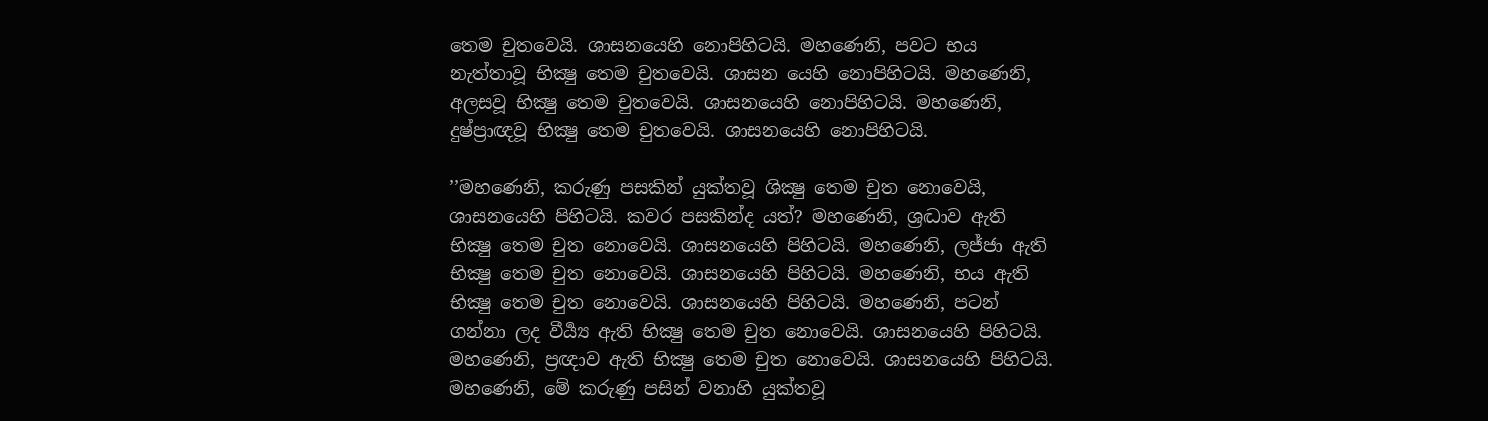තෙම චුතවෙයි. ශාසනයෙහි නොපිහිටයි. මහණෙනි, පවට භය නැත්තාවූ භික්‍ෂු තෙම චුතවෙයි. ශාසන යෙහි නොපිහිටයි. මහණෙනි, අලසවූ භික්‍ෂු තෙම චුතවෙයි. ශාසනයෙහි නොපිහිටයි. මහණෙනි, දුෂ්ප්‍රාඥවූ භික්‍ෂු තෙම චුතවෙයි. ශාසනයෙහි නොපිහිටයි.

’’මහණෙනි, කරුණු පසකින් යුක්තවූ ශික්‍ෂු තෙම චුත නොවෙයි, ශාසනයෙහි පිහිටයි. කවර පසකින්ද යත්? මහණෙනි, ශ්‍රද්‍ධාව ඇති භික්‍ෂු තෙම චුත නොවෙයි. ශාසනයෙහි පිහිටයි. මහණෙනි, ලජ්ජා ඇති භික්‍ෂු තෙම චුත නොවෙයි. ශාසනයෙහි පිහිටයි. මහණෙනි, භය ඇති භික්‍ෂු තෙම චුත නොවෙයි. ශාසනයෙහි පිහිටයි. මහණෙනි, පටන් ගන්නා ලද වීර්‍ය්‍ය ඇති භික්‍ෂු තෙම චුත නොවෙයි. ශාසනයෙහි පිහිටයි. මහණෙනි, ප්‍රඥාව ඇති භික්‍ෂු තෙම චුත නොවෙයි. ශාසනයෙහි පිහිටයි. මහණෙනි, මේ කරුණු පසින් වනාහි යුක්තවූ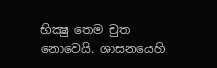භික්‍ෂු තෙම චුත නොවෙයි. ශාසනයෙහි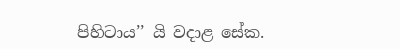පිහිටාය’’ යි වදාළ සේක.